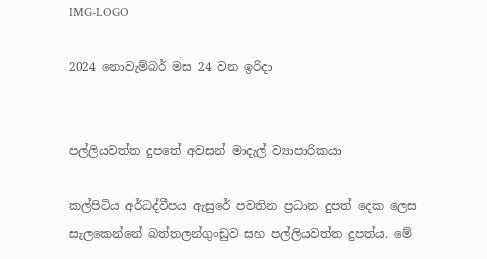IMG-LOGO

2024 නොවැම්බර් මස 24 වන ඉරිදා


පල්ලියවත්ත දුපතේ අවසන් මාදැල් ව්‍යාපාරිකයා

කල්පිටිය අර්ධද්වීපය ඇසුරේ පවතින ප්‍රධාන දුපත් දෙක ලෙස සැලකෙන්නේ බත්තලන්ගුංඩුව සහ පල්ලියවත්ත දුපත්ය. මේ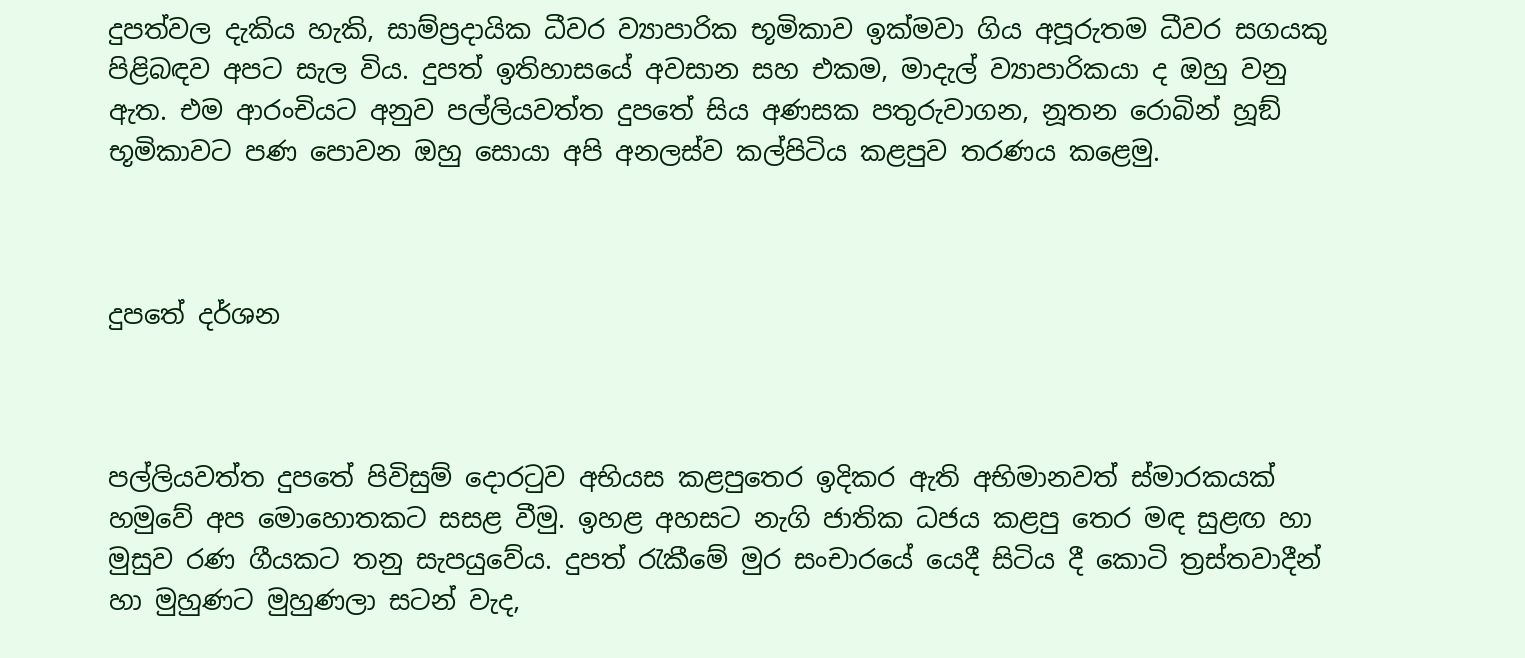දුපත්වල දැකිය හැකි, සාම්ප්‍රදායික ධීවර ව්‍යාපාරික භූමිකාව ඉක්මවා ගිය අපූරුතම ධීවර සගයකු පිළිබඳව අපට සැල විය. දුපත් ඉතිහාසයේ අවසාන සහ එකම, මාදැල් ව්‍යාපාරිකයා ද ඔහු වනු ඇත. එම ආරංචියට අනුව පල්ලියවත්ත දුපතේ සිය අණසක පතුරුවාගන, නූතන රොබින් හූඞ් භූමිකාවට පණ පොවන ඔහු සොයා අපි අනලස්ව කල්පිටිය කළපුව තරණය කළෙමු.



දුපතේ දර්ශන



පල්ලියවත්ත දුපතේ පිවිසුම් දොරටුව අභියස කළපුතෙර ඉදිකර ඇති අභිමානවත් ස්මාරකයක් හමුවේ අප මොහොතකට සසළ වීමු. ඉහළ අහසට නැගි ජාතික ධජය කළපු තෙර මඳ සුළඟ හා මුසුව රණ ගීයකට තනු සැපයුවේය. දුපත් රැකීමේ මුර සංචාරයේ යෙදී සිටිය දී කොටි ත්‍රස්තවාදීන් හා මුහුණට මුහුණලා සටන් වැද,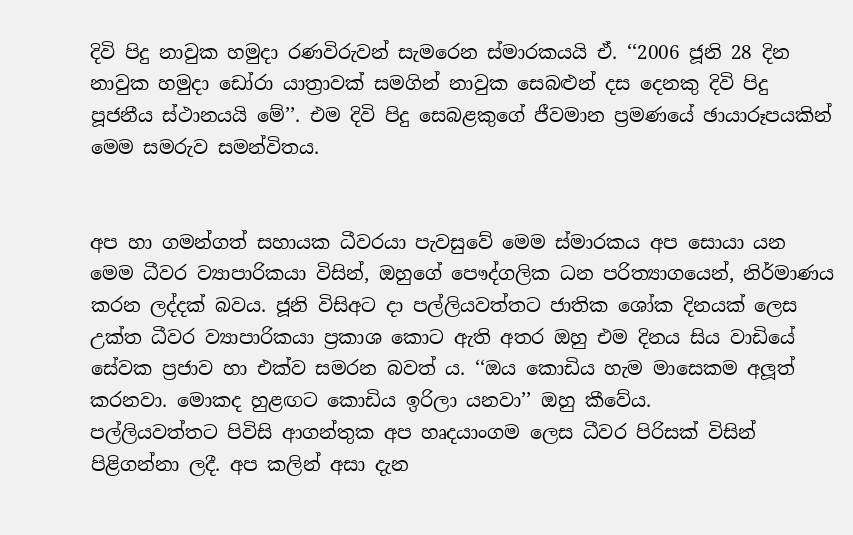දිවි පිදු නාවුක හමුදා රණවිරුවන් සැමරෙන ස්මාරකයයි ඒ. ‘‘2006 ජූනි 28 දින නාවුක හමුදා ඩෝරා යාත්‍රාවක් සමගින් නාවුක සෙබළුන් දස දෙනකු දිවි පිදු පූජනීය ස්ථානයයි මේ’’. එම දිවි පිදු සෙබළකුගේ ජීවමාන ප්‍රමණයේ ඡායාරූපයකින් මෙම සමරුව සමන්විතය.


අප හා ගමන්ගත් සහායක ධීවරයා පැවසුවේ මෙම ස්මාරකය අප සොයා යන මෙම ධීවර ව්‍යාපාරිකයා විසින්, ඔහුගේ පෞද්ගලික ධන පරිත්‍යාගයෙන්, නිර්මාණය කරන ලද්දක් බවය. ජූනි විසිඅට දා පල්ලියවත්තට ජාතික ශෝක දිනයක් ලෙස උක්ත ධීවර ව්‍යාපාරිකයා ප්‍රකාශ කොට ඇති අතර ඔහු එම දිනය සිය වාඩියේ සේවක ප්‍රජාව හා එක්ව සමරන බවත් ය. ‘‘ඔය කොඩිය හැම මාසෙකම අලූත් කරනවා. මොකද හුළඟට කොඩිය ඉරිලා යනවා’’ ඔහු කීවේය.
පල්ලියවත්තට පිවිසි ආගන්තුක අප හෘදයාංගම ලෙස ධීවර පිරිසක් විසින් පිළිගන්නා ලදී. අප කලින් අසා දැන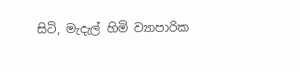සිටි, මැදැල් හිමි ව්‍යාපාරික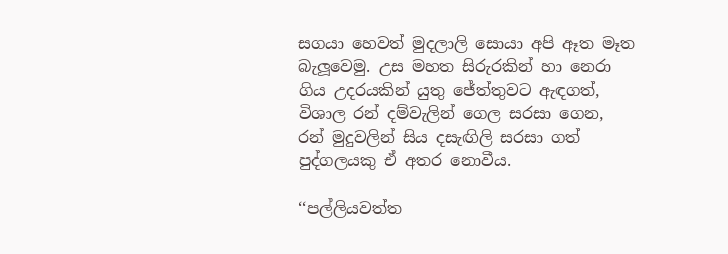සගයා හෙවත් මුදලාලි සොයා අපි ඈත මෑත බැලූවෙමු. උස මහත සිරුරකින් හා නෙරා ගිය උදරයකින් යුතු ජේත්තුවට ඇඳගත්, විශාල රන් දම්වැලින් ගෙල සරසා ගෙන, රන් මුදුවලින් සිය දසැඟිලි සරසා ගත් පුද්ගලයකු ඒ අතර නොවීය.

‘‘පල්ලියවත්ත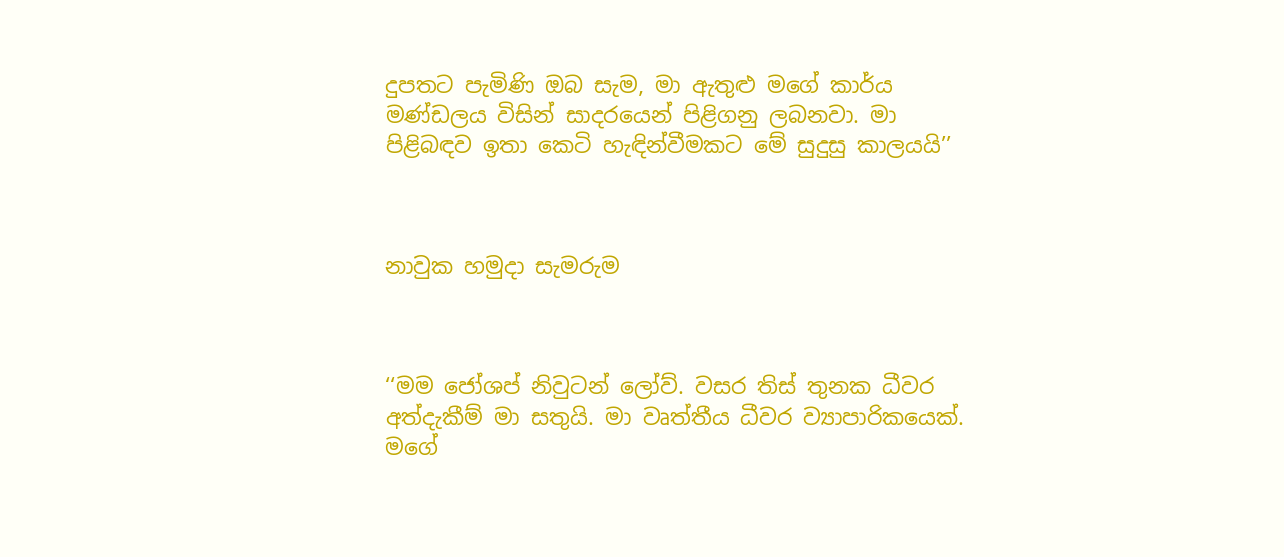දුපතට පැමිණි ඔබ සැම, මා ඇතුළු මගේ කාර්ය මණ්ඩලය විසින් සාදරයෙන් පිළිගනු ලබනවා. මා පිළිබඳව ඉතා කෙටි හැඳින්වීමකට මේ සුදුසු කාලයයි’’



නාවුක හමුදා සැමරුම



‘‘මම ජෝශප් නිවුටන් ලෝව්. වසර තිස් තුනක ධීවර අත්දැකීම් මා සතුයි. මා වෘත්තීය ධීවර ව්‍යාපාරිකයෙක්. මගේ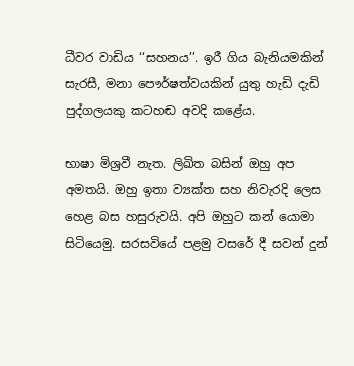ධීවර වාඩිය ‘‘සහනය’’. ඉරී ගිය බැනියමකින් සැරසී, මනා පෞර්ෂත්වයකින් යුතු හැඩි දැඩි පුද්ගලයකු කටහඬ අවදි කළේය.

භාෂා මිශ්‍රවී නැත. ලිඛිත බසින් ඔහු අප අමතයි. ඔහු ඉතා ව්‍යක්ත සහ නිවැරදි ලෙස හෙළ බස හසුරුවයි. අපි ඔහුට කන් යොමා සිටියෙමු. සරසවියේ පළමු වසරේ දී සවන් දුන්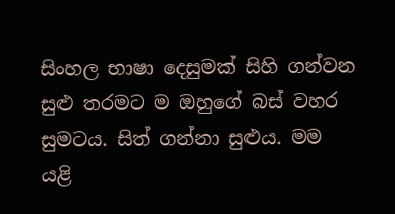සිංහල භාෂා දෙසුමක් සිහි ගන්වන සුළු තරමට ම ඔහුගේ බස් වහර සුමටය. සිත් ගන්නා සුළුය. මම යළි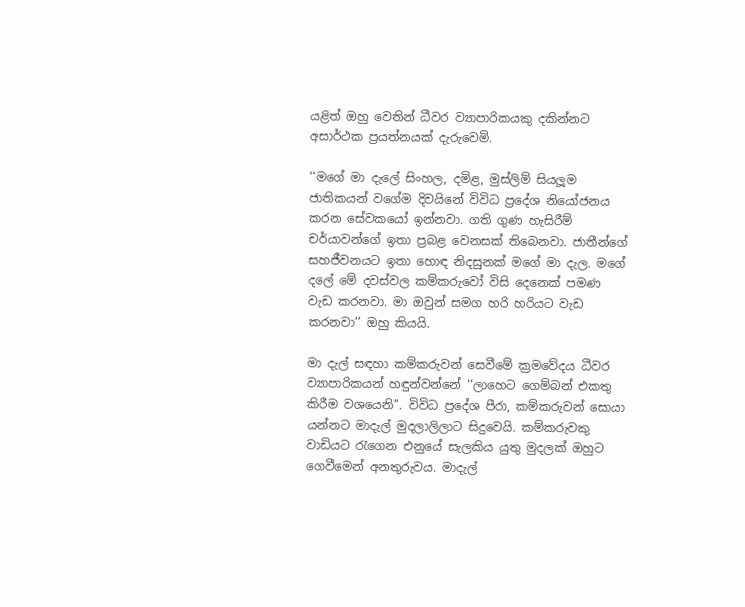යළිත් ඔහු වෙතින් ධීවර ව්‍යාපාරිකයකු දකින්නට අසාර්ථක ප්‍රයත්නයක් දැරුවෙමි.

‘‘මගේ මා දැලේ සිංහල, දමිළ, මුස්ලිම් සියලූම ජාතිකයන් වගේම දිවයිනේ විවිධ ප්‍රදේශ නියෝජනය කරන සේවකයෝ ඉන්නවා. ගති ගුණ හැසිරීම් චර්යාවන්ගේ ඉතා ප්‍රබළ වෙනසක් තිබෙනවා. ජාතීන්ගේ සහජීවනයට ඉතා හොඳ නිදසුනක් මගේ මා දැල. මගේ දලේ මේ දවස්වල කම්කරුවෝ විසි දෙනෙක් පමණ වැඩ කරනවා. මා ඔවුන් සමග හරි හරියට වැඩ කරනවා’’ ඔහු කියයි.

මා දැල් සඳහා කම්කරුවන් සෙවීමේ ක්‍රමවේදය ධීවර ව්‍යාපාරිකයන් හඳුන්වන්නේ ‘‘ලාහෙට ගෙම්බන් එකතු කිරීම වශයෙනි’’. විවිධ ප්‍රදේශ පීරා, කම්කරුවන් සොයා යන්නට මාදැල් මුදලාලිලාට සිදුවෙයි. කම්කරුවකු වාඩියට රැගෙන එනුයේ සැලකිය යුතු මුදලක් ඔහුට ගෙවීමෙන් අනතුරුවය. මාදැල්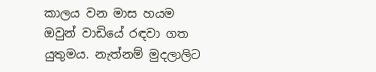කාලය වන මාස හයම ඔවුන් වාඩියේ රඳවා ගත යුතුමය. නැත්නම් මුදලාලිට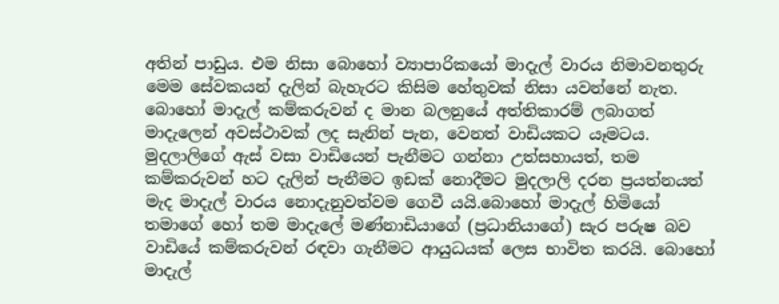අතින් පාඩුය. එම නිසා බොහෝ ව්‍යාපාරිකයෝ මාදැල් වාරය නිමාවනතුරු මෙම සේවකයන් දැලින් බැහැරට කිසිම හේතුවක් නිසා යවන්නේ නැත. බොහෝ මාදැල් කම්කරුවන් ද මාන බලනුයේ අත්තිකාරම් ලබාගත් මාදැලෙන් අවස්ථාවක් ලද සැනින් පැන, වෙනත් වාඩියකට යෑමටය. මුදලාලිගේ ඇස් වසා වාඩියෙන් පැනීමට ගන්නා උත්සහායත්, තම කම්කරුවන් හට දැලින් පැනීමට ඉඩක් නොදීමට මුදලාලි දරන ප්‍රයත්නයත් මැද මාදැල් වාරය නොදැනුවත්වම ගෙවී යයි.බොහෝ මාදැල් හිමියෝ තමාගේ හෝ තම මාදැලේ මණ්නාඩියාගේ (ප්‍රධානියාගේ) සැර පරුෂ බව වාඩියේ කම්කරුවන් රඳවා ගැනීමට ආයුධයක් ලෙස භාවිත කරයි. බොහෝ මාදැල්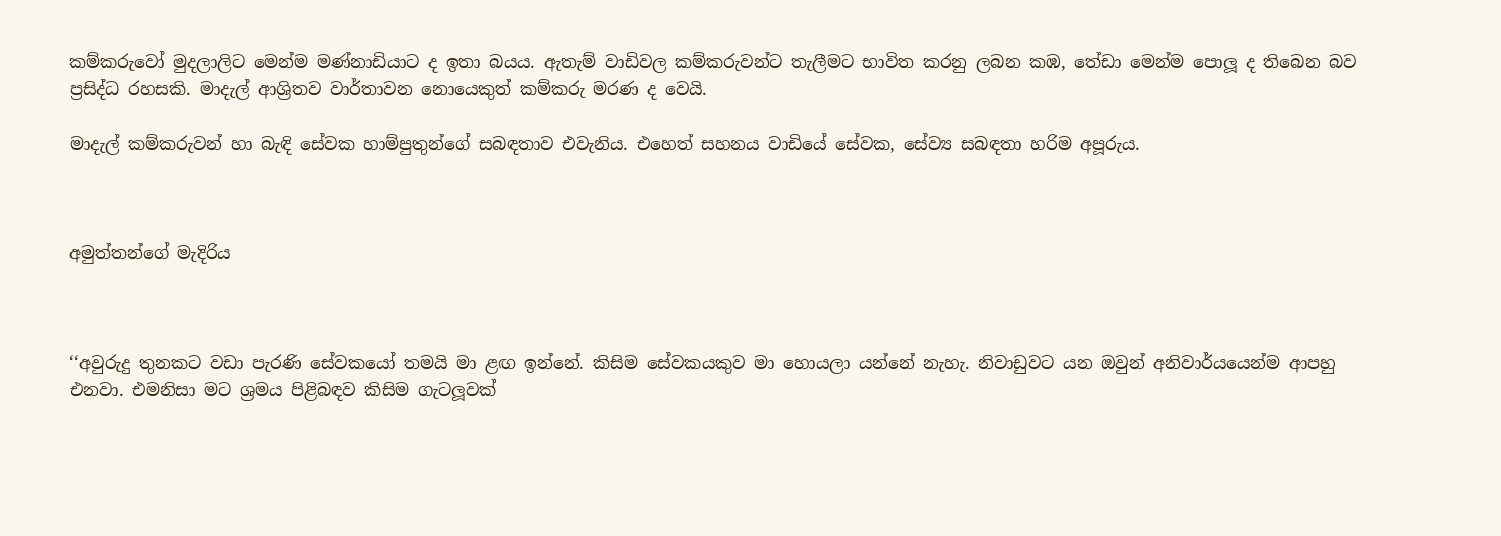කම්කරුවෝ මුදලාලිට මෙන්ම මණ්නාඩියාට ද ඉතා බයය. ඇතැම් වාඩිවල කම්කරුවන්ට තැලීමට භාවිත කරනු ලබන කඹ, තේඩා මෙන්ම පොලූ ද තිබෙන බව ප්‍රසිද්ධ රහසකි. මාදැල් ආශ්‍රිතව වාර්තාවන නොයෙකුත් කම්කරු මරණ ද වෙයි.

මාදැල් කම්කරුවන් හා බැඳි සේවක හාම්පුතුන්ගේ සබඳතාව එවැනිය. එහෙත් සහනය වාඩියේ සේවක, සේව්‍ය සබඳතා හරිම අපූරුය.



අමුත්තන්ගේ මැදිරිය



‘‘අවුරුදු තුනකට වඩා පැරණි සේවකයෝ තමයි මා ළඟ ඉන්නේ. කිසිම සේවකයකුව මා හොයලා යන්නේ නැහැ. නිවාඩුවට යන ඔවුන් අනිවාර්යයෙන්ම ආපහු එනවා. එමනිසා මට ශ්‍රමය පිළිබඳව කිසිම ගැටලූවක්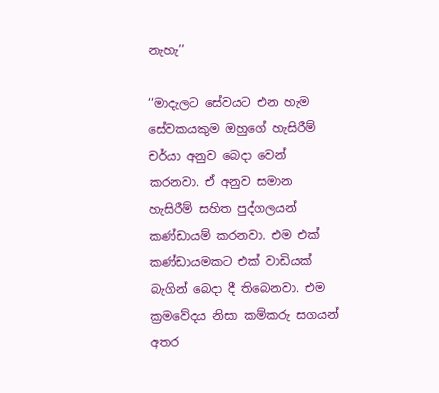නැහැ’’

‘‘මාදැලට සේවයට එන හැම සේවකයකුම ඔහුගේ හැසිරීම් චර්යා අනුව බෙදා වෙන් කරනවා. ඒ අනුව සමාන හැසිරීම් සහිත පුද්ගලයන් කණ්ඩායම් කරනවා. එම එක් කණ්ඩායමකට එක් වාඩියක් බැගින් බෙදා දී තිබෙනවා. එම ක්‍රමවේදය නිසා කම්කරු සගයන් අතර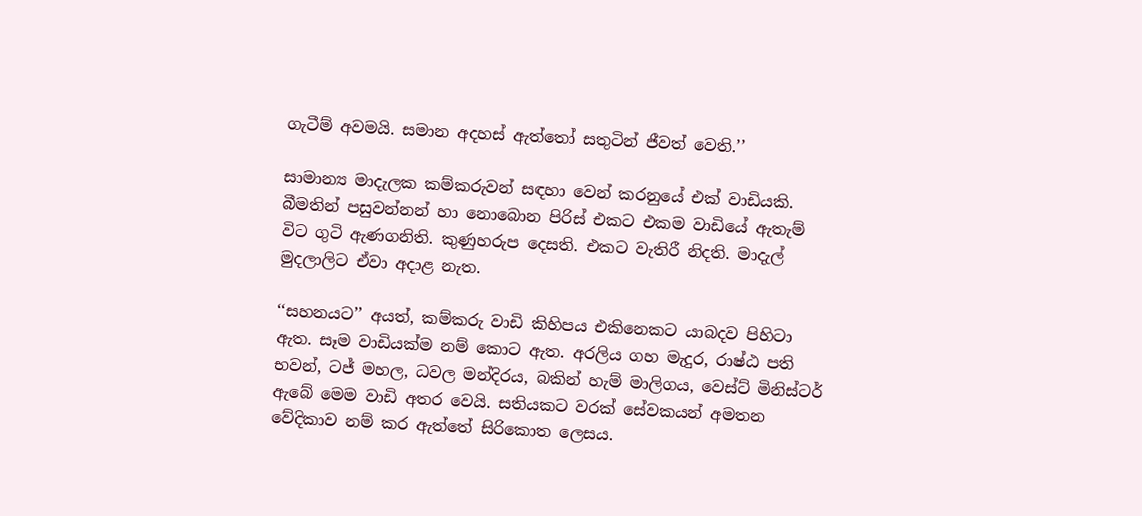ගැටීම් අවමයි. සමාන අදහස් ඇත්තෝ සතුටින් ජීවත් වෙති.’’

සාමාන්‍ය මාදැලක කම්කරුවන් සඳහා වෙන් කරනුයේ එක් වාඩියකි. බීමතින් පසුවන්නන් හා නොබොන පිරිස් එකට එකම වාඩියේ ඇතැම් විට ගුටි ඇණගනිති. කුණුහරුප දෙසති. එකට වැතිරී නිදති. මාදැල් මුදලාලිට ඒවා අදාළ නැත.

‘‘සහනයට’’ අයත්, කම්කරු වාඩි කිහිපය එකිනෙකට යාබදව පිහිටා ඇත. සෑම වාඩියක්ම නම් කොට ඇත. අරලිය ගහ මැදුර, රාෂ්ඨ පති භවන්, ටජ් මහල, ධවල මන්දිරය, බකින් හැම් මාලිගය, වෙස්ට් මිනිස්ටර් ඇබේ මෙම වාඩි අතර වෙයි. සතියකට වරක් සේවකයන් අමතන වේදිකාව නම් කර ඇත්තේ සිරිකොත ලෙසය.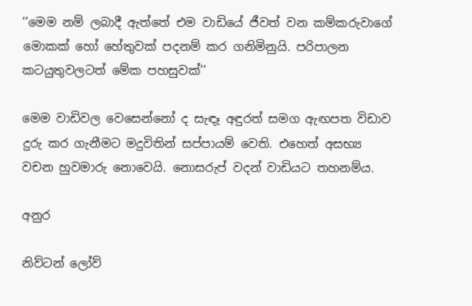‘‘මෙම නම් ලබාදී ඇත්තේ එම වාඩියේ ජීවත් වන කම්කරුවාගේ මොකක් හෝ හේතුවක් පදනම් කර ගනිමිනුයි. පරිපාලන කටයුතුවලටත් මේක පහසුවක්’’

මෙම වාඩිවල වෙසෙන්නෝ ද සැඳෑ අඳුරත් සමග ඇඟපත විඩාව දුරු කර ගැනීමට මදුවිතින් සප්පායම් වෙති. එහෙත් අසභ්‍ය වචන හුවමාරු නොවෙයි. නොසරුප් වදන් වාඩියට තහනම්ය.

අනුර

නිව්ටන් ලෝව්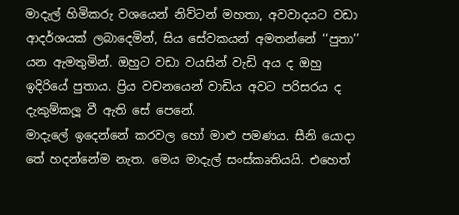මාදැල් හිමිකරු වශයෙන් නිව්ටන් මහතා, අවවාදයට වඩා ආදර්ශයක් ලබාදෙමින්, සිය සේවකයන් අමතන්නේ ‘‘පුතා’’ යන ඇමතුමින්. ඔහුට වඩා වයසින් වැඩි අය ද ඔහු ඉදිරියේ පුතාය. ප්‍රිය වචනයෙන් වාඩිය අවට පරිසරය ද දැකුම්කලූ වී ඇති සේ පෙනේ.
මාදැලේ ඉදෙන්නේ කරවල හෝ මාළු පමණය. සීනි යොදා තේ හදන්නේම නැත. මෙය මාදැල් සංස්කෘතියයි. එහෙත්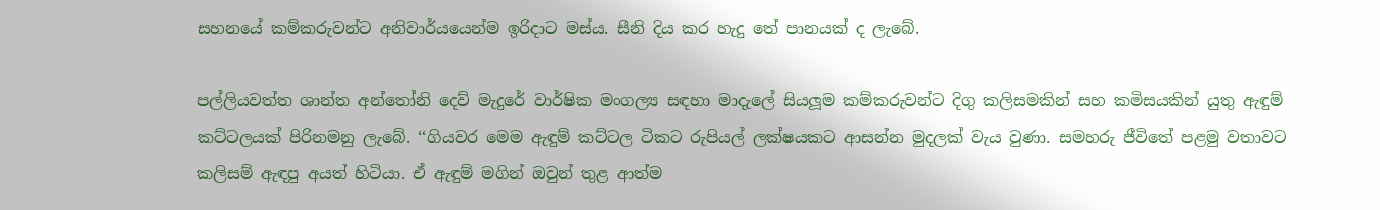සහනයේ කම්කරුවන්ට අනිවාර්යයෙන්ම ඉරිදාට මස්ය. සීනි දිය කර හැදු තේ පානයක් ද ලැබේ.

පල්ලියවත්ත ශාන්ත අන්තෝනි දෙව් මැදුරේ වාර්ෂික මංගල්‍ය සඳහා මාදැලේ සියලූම කම්කරුවන්ට දිගු කලිසමකින් සහ කමිසයකින් යුතු ඇඳුම් කට්ටලයක් පිරිනමනු ලැබේ. ‘‘ගියවර මෙම ඇඳුම් කට්ටල ටිකට රුපියල් ලක්ෂයකට ආසන්න මුදලක් වැය වුණා. සමහරු ජීවිතේ පළමු වතාවට කලිසම් ඇඳපු අයත් හිටියා. ඒ ඇඳුම් මගින් ඔවුන් තුළ ආත්ම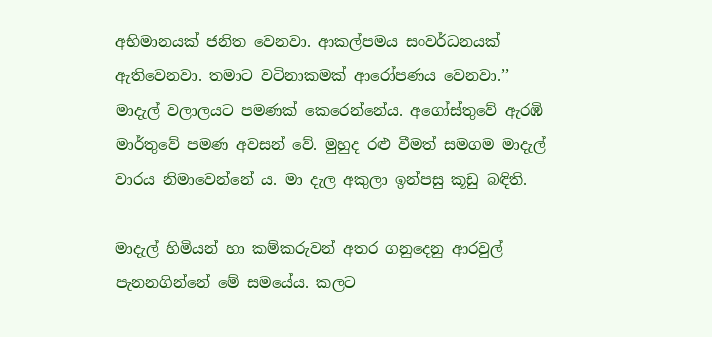අභිමානයක් ජනිත වෙනවා. ආකල්පමය සංවර්ධනයක් ඇතිවෙනවා. තමාට වටිනාකමක් ආරෝපණය වෙනවා.’’
මාදැල් වලාලයට පමණක් කෙරෙන්නේය. අගෝස්තුවේ ඇරඹි මාර්තුවේ පමණ අවසන් වේ. මුහුද රළු වීමත් සමගම මාදැල් වාරය නිමාවෙන්නේ ය. මා දැල අකුලා ඉන්පසු කූඩු බඳිති.

මාදැල් හිමියන් හා කම්කරුවන් අතර ගනුදෙනු ආරවුල් පැනනගින්නේ මේ සමයේය. කලට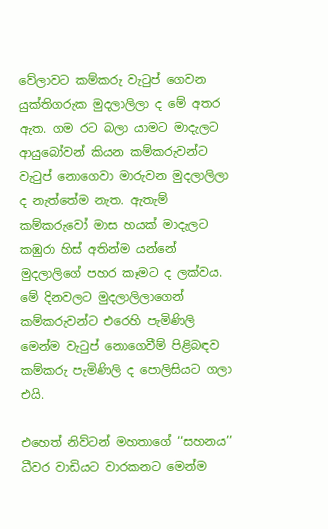වේලාවට කම්කරු වැටුප් ගෙවන යුක්තිගරුක මුදලාලිලා ද මේ අතර ඇත. ගම රට බලා යාමට මාදැලට ආයුබෝවන් කියන කම්කරුවන්ට වැටුප් නොගෙවා මාරුවන මුදලාලිලා ද නැත්තේම නැත. ඇතැම් කම්කරුවෝ මාස හයක් මාදැලට කඹුරා හිස් අතින්ම යන්නේ මුදලාලිගේ පහර කෑමට ද ලක්වය. මේ දිනවලට මුදලාලිලාගෙන් කම්කරුවන්ට එරෙහි පැමිණිලි මෙන්ම වැටුප් නොගෙවීම් පිළිබඳව කම්කරු පැමිණිලි ද පොලිසියට ගලා එයි.

එහෙත් නිව්ටන් මහතාගේ ‘‘සහනය’’ ධීවර වාඩියට වාරකනට මෙන්ම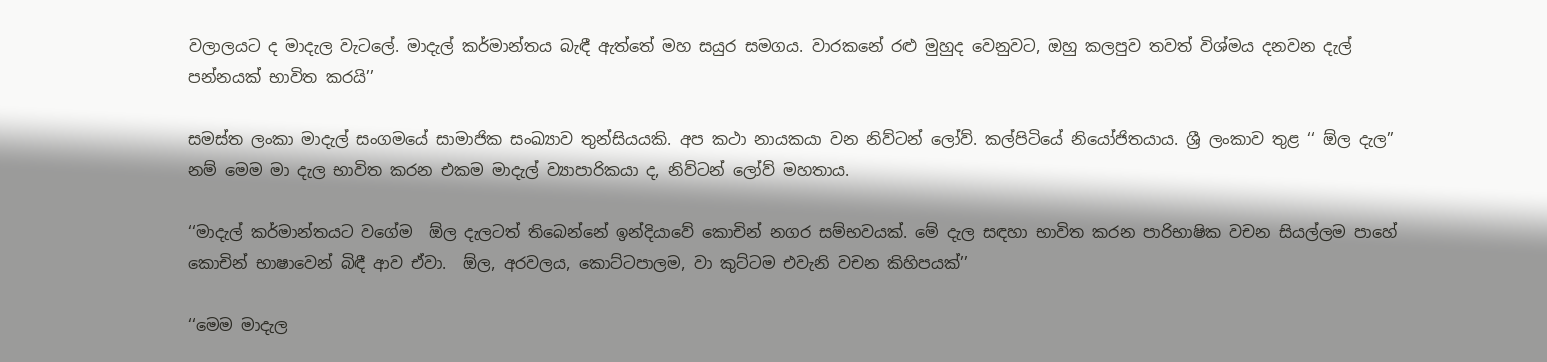වලාලයට ද මාදැල වැටලේ. මාදැල් කර්මාන්තය බැඳී ඇත්තේ මහ සයුර සමගය. වාරකනේ රළු මුහුද වෙනුවට, ඔහු කලපුව තවත් විශ්මය දනවන දැල් පන්නයක් භාවිත කරයි’’

සමස්ත ලංකා මාදැල් සංගමයේ සාමාජික සංඛ්‍යාව තුන්සියයකි. අප කථා නායකයා වන නිව්ටන් ලෝව්. කල්පිටියේ නියෝජිතයාය. ශ්‍රී ලංකාව තුළ ‘‘ ඕල දැල’’ නම් මෙම මා දැල භාවිත කරන එකම මාදැල් ව්‍යාපාරිකයා ද, නිව්ටන් ලෝව් මහතාය.

‘‘මාදැල් කර්මාන්තයට වගේම  ඕල දැලටත් තිබෙන්නේ ඉන්දියාවේ කොචින් නගර සම්භවයක්. මේ දැල සඳහා භාවිත කරන පාරිභාෂික වචන සියල්ලම පාහේ කොචින් භාෂාවෙන් බිඳී ආව ඒවා.  ඕල, අරවලය, කොට්ටපාලම, වා කුට්ටම එවැනි වචන කිහිපයක්’’

‘‘මෙම මාදැල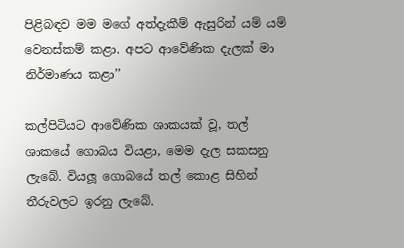පිළිබඳව මම මගේ අත්දැකීම් ඇසුරින් යම් යම් වෙනස්කම් කළා. අපට ආවේණික දැලක් මා නිර්මාණය කළා’’

කල්පිටියට ආවේණික ශාකයක් වූ, තල් ශාකයේ ගොබය වියළා, මෙම දැල සකසනු ලැබේ. වියලූ ගොබයේ තල් කොළ සිහින් තීරුවලට ඉරනු ලැබේ.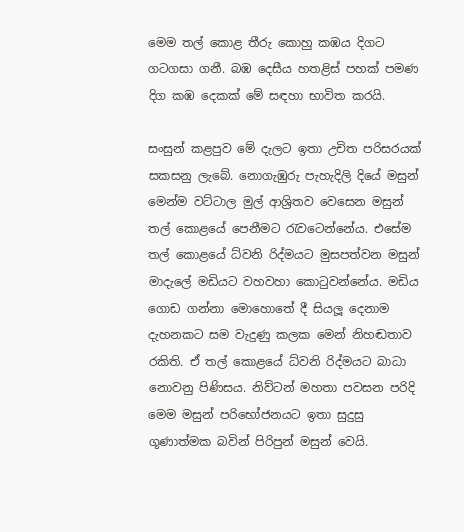මෙම තල් කොළ තීරු කොහු කඹය දිගට ගටගසා ගනී. බඹ දෙසීය හතළිස් පහක් පමණ දිග කඹ දෙකක් මේ සඳහා භාවිත කරයි.

සංසුන් කළපුව මේ දැලට ඉතා උචිත පරිසරයක් සකසනු ලැබේ. නොගැඹුරු පැහැදිලි දියේ මසුන් මෙන්ම වට්ටාල මුල් ආශ්‍රිතව වෙසෙන මසුන් තල් කොළයේ පෙනීමට රැවටෙන්නේය. එසේම තල් කොළයේ ධ්වනි රිද්මයට මුසපත්වන මසුන් මාදැලේ මඩියට වහවහා කොටුවන්නේය. මඩිය ගොඩ ගන්නා මොහොතේ දී සියලූ දෙනාම දැහනකට සම වැදුණු කලක මෙන් නිහඬතාව රකිති. ඒ තල් කොළයේ ධ්වනි රිද්මයට බාධා නොවනු පිණිසය. නිව්ටන් මහතා පවසන පරිදි මෙම මසුන් පරිභෝජනයට ඉතා සුදුසු ගූණාත්මක බවින් පිරිපුන් මසුන් වෙයි.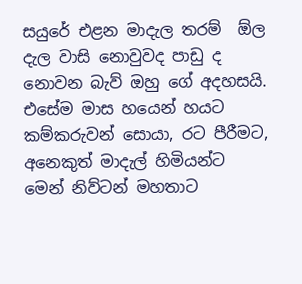සයුරේ එළන මාදැල තරම්  ඕල දැල වාසි නොවුවද පාඩු ද නොවන බැව් ඔහු ගේ අදහසයි. එසේම මාස හයෙන් හයට කම්කරුවන් සොයා, රට පීරීමට, අනෙකුත් මාදැල් හිමියන්ට මෙන් නිව්ටන් මහතාට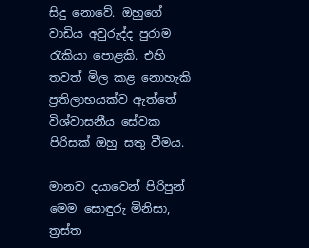සිදු නොවේ. ඔහුගේ වාඩිය අවුරුද්ද පුරාම රැකියා පොළකි. එහි තවත් මිල කළ නොහැකි ප්‍රතිලාභයක්ව ඇත්තේ විශ්වාසනීය සේවක පිරිසක් ඔහු සතු වීමය.

මානව දයාවෙන් පිරිපුන් මෙම සොඳුරු මිනිසා, ත්‍රස්ත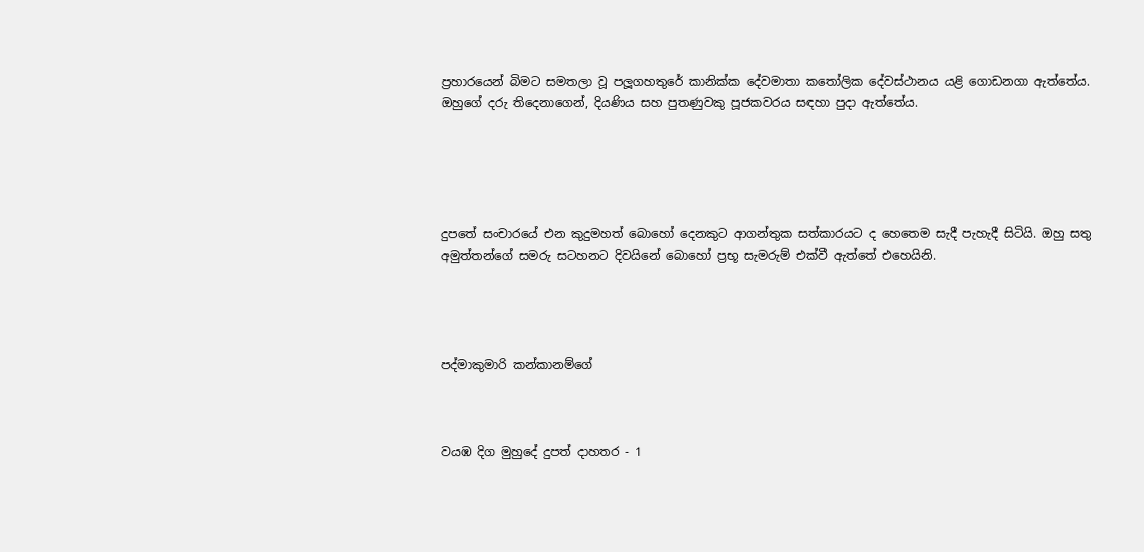ප්‍රහාරයෙන් බිමට සමතලා වූ පලූගහතුරේ කානික්ක දේවමාතා කතෝලික දේවස්ථානය යළි ගොඩනගා ඇත්තේය. ඔහුගේ දරු තිදෙනාගෙන්, දියණිය සහ පුතණුවකු පූජකවරය සඳහා පුදා ඇත්තේය.





දුපතේ සංචාරයේ එන කුදුමහත් බොහෝ දෙනකුට ආගන්තුක සත්කාරයට ද හෙතෙම සැදී පැහැදී සිටියි. ඔහු සතු අමුත්තන්ගේ සමරු සටහනට දිවයිනේ බොහෝ ප්‍රභූ සැමරුම් එක්වී ඇත්තේ එහෙයිනි.




පද්මාකුමාරි කන්කානම්ගේ



වයඹ දිග මුහුදේ දුපත් දාහතර - 1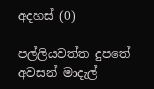අදහස් (0)

පල්ලියවත්ත දුපතේ අවසන් මාදැල්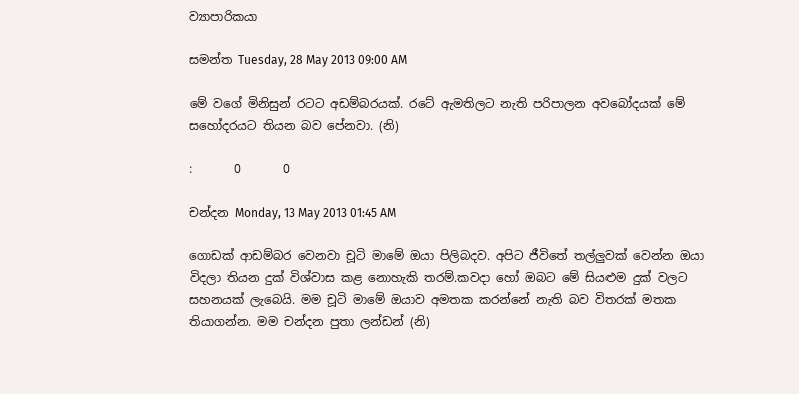ව්‍යාපාරිකයා

සමන්ත Tuesday, 28 May 2013 09:00 AM

මේ වගේ මිනිසුන් රටට අඩම්බරයක්. රටේ ඇමතිලට නැති පරිපාලන අවබෝදයක් මේ සහෝදරයට තියන බව පේනවා. (නි)

:       0       0

චන්දන Monday, 13 May 2013 01:45 AM

ගොඩක් ආඩම්බර වෙනවා චූටි මාමේ ඔයා පිලිබදව. අපිට ජීවිතේ තල්ලුවක් වෙන්න ඔයා විදලා තියන දුක් විශ්වාස කළ නොහැකි තරම්.කවදා හෝ ඔබට මේ සියළුම දුක් වලට සහනයක් ලැබෙයි. මම චූටි මාමේ ඔයාව අමතක කරන්නේ නැති බව විතරක් මතක තියාගන්න. මම චන්දන පුතා ලන්ඩන් (නි)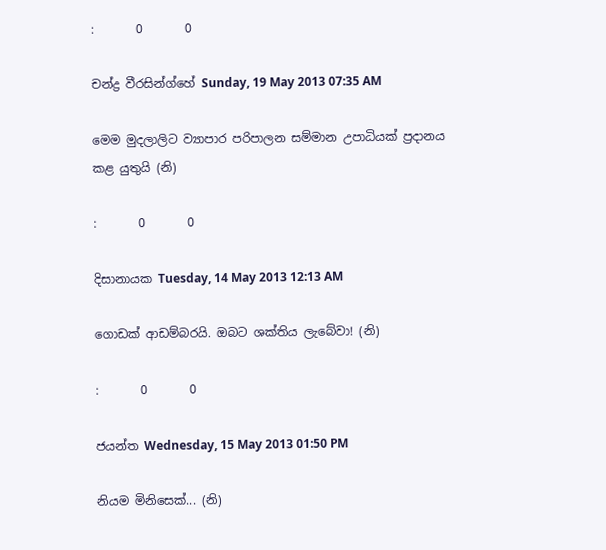:       0       0

චන්ද්‍ර වීරසින්ග්හේ Sunday, 19 May 2013 07:35 AM

මෙම මුදලාලිට ව්‍යාපාර පරිපාලන සම්මාන උපාධියක් ප්‍රදානය කළ යුතුයි (නි)

:       0       0

දිසානායක Tuesday, 14 May 2013 12:13 AM

ගොඩක් ආඩම්බරයි. ඔබට ශක්තිය ලැබේවා! (නි)

:       0       0

ජයන්ත Wednesday, 15 May 2013 01:50 PM

නියම මිනිසෙක්... (නි)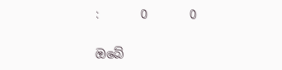:       0       0

ඔබේ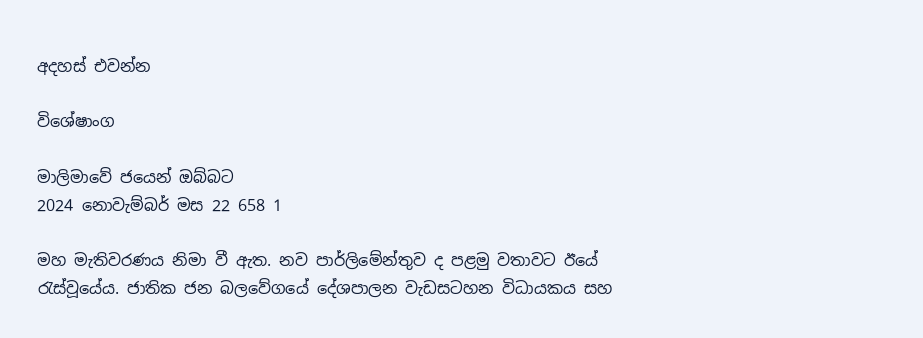අදහස් එවන්න

විශේෂාංග

මාලිමාවේ ජයෙන් ඔබ්බට
2024 නොවැම්බර් මස 22 658 1

මහ මැතිවරණය නිමා වී ඇත. නව පාර්ලිමේන්තුව ද පළමු වතාවට ඊයේ රැස්වූයේය. ජාතික ජන බලවේගයේ දේශපාලන වැඩසටහන විධායකය සහ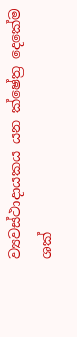ව්‍යවස්ථාදායකය යන ක්ෂේත්‍ර දෙකේම ශක්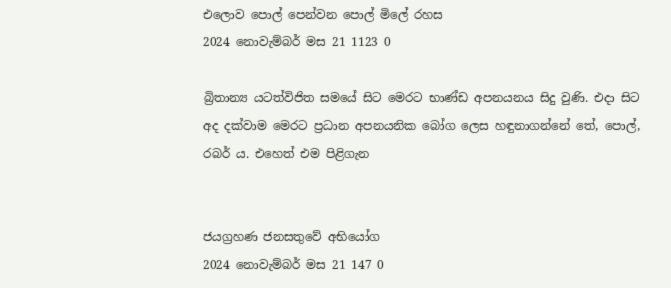එලොව පොල් පෙන්වන පොල් මිලේ රහස
2024 නොවැම්බර් මස 21 1123 0

බ්‍රිතාන්‍ය යටත්විජිත සමයේ සිට මෙරට භාණ්ඩ අපනයනය සිදු වුණි. එදා සිට අද දක්වාම මෙරට ප්‍රධාන අපනයනික බෝග ලෙස හඳුනාගන්නේ තේ, පොල්, රබර් ය. එහෙත් එම පිළිගැන


ජයග්‍රහණ ජනසතුවේ අභියෝග
2024 නොවැම්බර් මස 21 147 0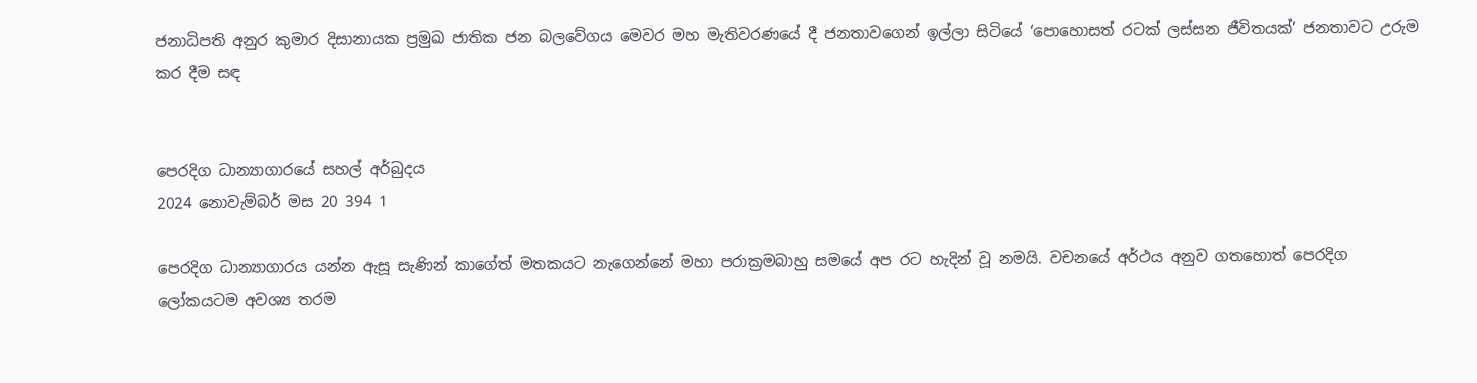ජනාධිපති අනුර කුමාර දිසානායක ප්‍රමුඛ ජාතික ජන බලවේගය මෙවර මහ මැතිවරණයේ දී ජනතාවගෙන් ඉල්ලා සිටියේ ‘පොහොසත් රටක් ලස්සන ජීවිතයක්’ ජනතාවට උරුම කර දීම සඳ


පෙරදිග ධාන්‍යාගාරයේ සහල් අර්බුදය
2024 නොවැම්බර් මස 20 394 1

පෙරදිග ධාන්‍යාගාරය යන්න ඇසූ සැණින් කාගේත් මතකයට නැගෙන්නේ මහා පරාක්‍රමබාහු සමයේ අප රට හැදින් වූ නමයි. වචනයේ අර්ථය අනුව ගතහොත් පෙරදිග ලෝකයටම අවශ්‍ය තරම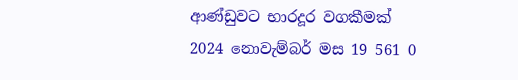ආණ්ඩුවට භාරදූර වගකීමක්
2024 නොවැම්බර් මස 19 561 0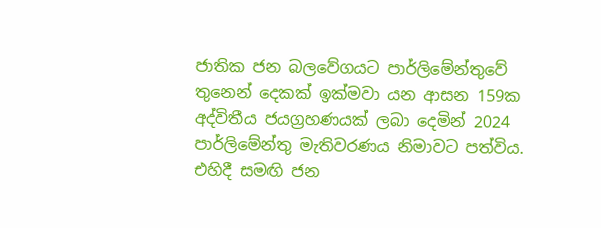ජාතික ජන බලවේගයට පාර්ලිමේන්තුවේ තුනෙන් දෙකක් ඉක්මවා යන ආසන 159ක අද්විතීය ජයග්‍රහණයක් ලබා දෙමින් 2024 පාර්ලිමේන්තු මැතිවරණය නිමාවට පත්විය. එහිදී සමඟි ජන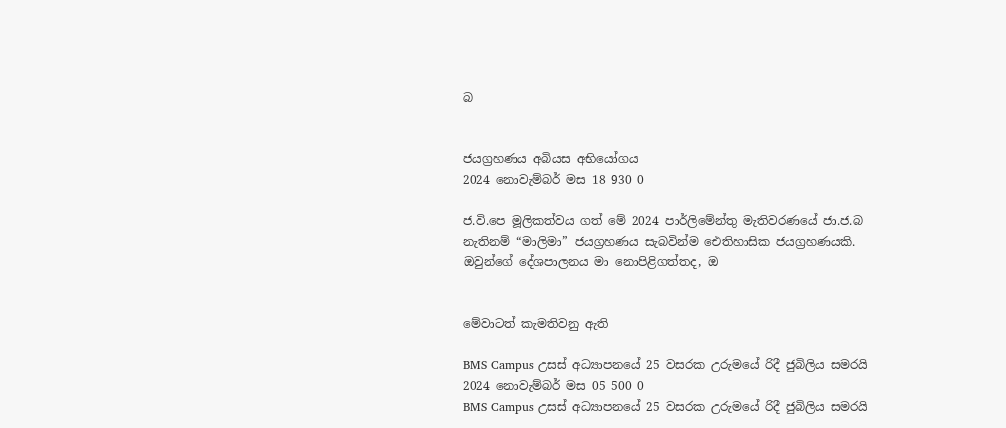බ


ජයග්‍රහණය අබියස අභියෝගය
2024 නොවැම්බර් මස 18 930 0

ජ.වි.පෙ මූලිකත්වය ගත් මේ 2024 පාර්ලිමේන්තු මැතිවරණයේ ජා.ජ.බ නැතිනම් “මාලිමා” ජයග්‍රහණය සැබවින්ම ඓතිහාසික ජයග්‍රහණයකි. ඔවුන්ගේ දේශපාලනය මා නොපිළිගත්තද, ඔ


මේවාටත් කැමතිවනු ඇති

BMS Campus උසස් අධ්‍යාපනයේ 25 වසරක උරුමයේ රිදී ජුබිලිය සමරයි 2024 නොවැම්බර් මස 05 500 0
BMS Campus උසස් අධ්‍යාපනයේ 25 වසරක උරුමයේ රිදී ජුබිලිය සමරයි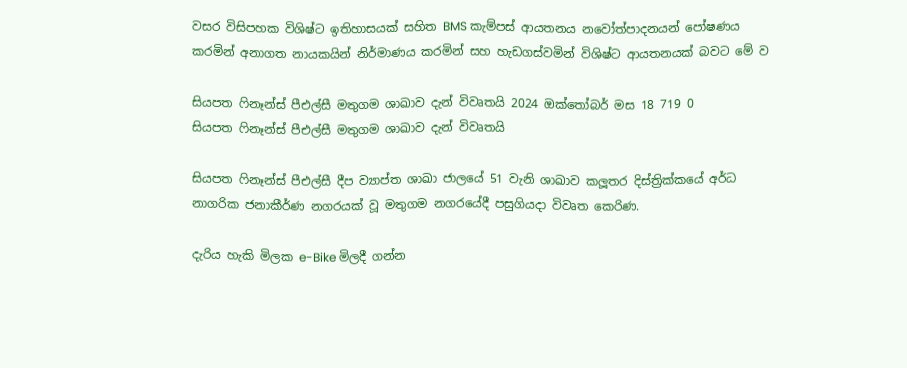වසර විසිපහක විශිෂ්ට ඉතිහාසයක් සහිත BMS කැම්පස් ආයතනය නවෝත්පාදනයන් පෝෂණය කරමින් අනාගත නායකයින් නිර්මාණය කරමින් සහ හැඩගස්වමින් විශිෂ්ට ආයතනයක් බවට මේ ව

සියපත ෆිනෑන්ස් පීඑල්සී මතුගම ශාඛාව දැන් විවෘතයි 2024 ඔක්තෝබර් මස 18 719 0
සියපත ෆිනෑන්ස් පීඑල්සී මතුගම ශාඛාව දැන් විවෘතයි

සියපත ෆිනෑන්ස් පීඑල්සී දීප ව්‍යාප්ත ශාඛා ජාලයේ 51 වැනි ශාඛාව කලූතර දිස්ත්‍රික්කයේ අර්ධ නාගරික ජනාකීර්ණ නගරයක් වූ මතුගම නගරයේදී පසුගියදා විවෘත කෙරිණ.

දැරිය හැකි මිලක e-Bike මිලදී ගන්න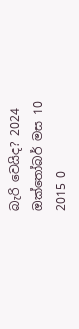බැරි වෙයිද? 2024 ඔක්තෝබර් මස 10 2015 0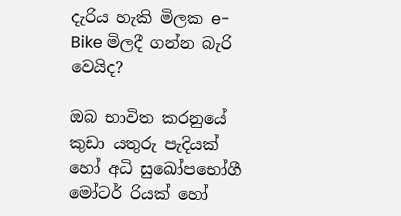දැරිය හැකි මිලක e-Bike මිලදී ගන්න බැරි වෙයිද?

ඔබ භාවිත කරනුයේ කුඩා යතුරු පැදියක් හෝ අධි සුඛෝපභෝගී මෝටර් රියක් හෝ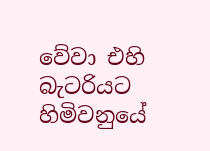වේවා එහි බැටරියට හිමිවනුයේ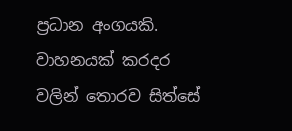ප්‍රධාන අංගයකි. වාහනයක් කරදර වලින් තොරව සිත්සේ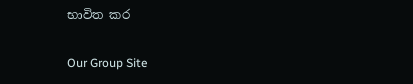භාවිත කර

Our Group Site